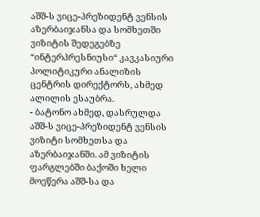აშშ-ს ვიცე-პრეზიდენტ ვენსის აზერბაიჯანსა და სომხეთში ვიზიტის შედეგებზე “ინტერპრესნიუსი“ კავკასიური პოლიტიკური ანალიზის ცენტრის დირექტორს, ახმედ ალილის ესაუბრა.
- ბატონო ახმედ, დასრულდა აშშ-ს ვიცე-პრეზიდენტ ვენსის ვიზიტი სომხეთსა და აზერბაიჯანში. ამ ვიზიტის ფარგლებში ბაქოში ხელი მოეწერა აშშ-სა და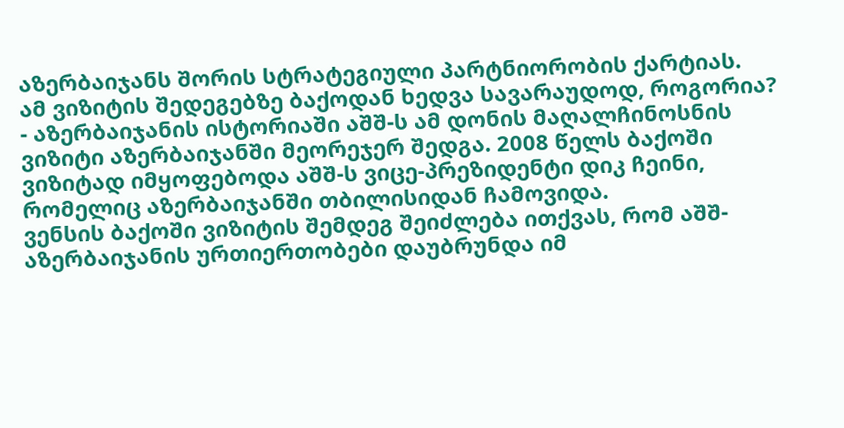აზერბაიჯანს შორის სტრატეგიული პარტნიორობის ქარტიას.
ამ ვიზიტის შედეგებზე ბაქოდან ხედვა სავარაუდოდ, როგორია?
- აზერბაიჯანის ისტორიაში აშშ-ს ამ დონის მაღალჩინოსნის ვიზიტი აზერბაიჯანში მეორეჯერ შედგა. 2008 წელს ბაქოში ვიზიტად იმყოფებოდა აშშ-ს ვიცე-პრეზიდენტი დიკ ჩეინი, რომელიც აზერბაიჯანში თბილისიდან ჩამოვიდა.
ვენსის ბაქოში ვიზიტის შემდეგ შეიძლება ითქვას, რომ აშშ-აზერბაიჯანის ურთიერთობები დაუბრუნდა იმ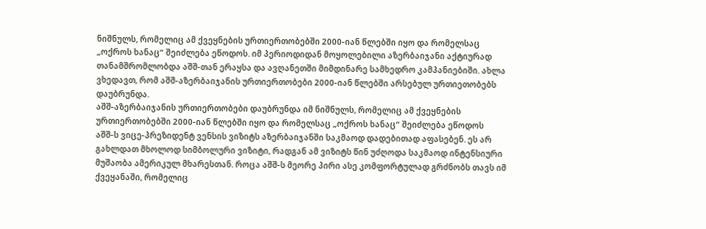ნიშნულს, რომელიც ამ ქვეყნების ურთიერთობებში 2000-იან წლებში იყო და რომელსაც „ოქროს ხანაც“ შეიძლება ეწოდოს. იმ პერიოდიდან მოყოლებილი აზერბაიჯანი აქტიურად თანამშრომლობდა აშშ-თან ერაყსა და ავღანეთში მიმდინარე სამხედრო კამპანიებიში. ახლა ვხედავთ, რომ აშშ-აზერბაიჯანის ურთიერთობები 2000-იან წლებში არსებულ ურთიეთობებს დაუბრუნდა.
აშშ-აზერბაიჯანის ურთიერთობები დაუბრუნდა იმ ნიშნულს, რომელიც ამ ქვეყნების ურთიერთობებში 2000-იან წლებში იყო და რომელსაც „ოქროს ხანაც“ შეიძლება ეწოდოს
აშშ-ს ვიცე-პრეზიდენტ ვენსის ვიზიტს აზერბაიჯანში საკმაოდ დადებითად აფასებენ. ეს არ გახლდათ მხოლოდ სიმბოლური ვიზიტი, რადგან ამ ვიზიტს წინ უძღოდა საკმაოდ ინტენსიური მუშაობა ამერიკულ მხარესთან. როცა აშშ-ს მეორე პირი ასე კომფორტულად გრძნობს თავს იმ ქვეყანაში, რომელიც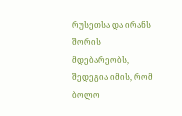რუსეთსა და ირანს შორის მდებარეობს, შედეგია იმის, რომ ბოლო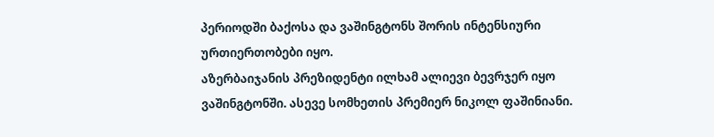პერიოდში ბაქოსა და ვაშინგტონს შორის ინტენსიური ურთიერთობები იყო.
აზერბაიჯანის პრეზიდენტი ილხამ ალიევი ბევრჯერ იყო ვაშინგტონში. ასევე სომხეთის პრემიერ ნიკოლ ფაშინიანი.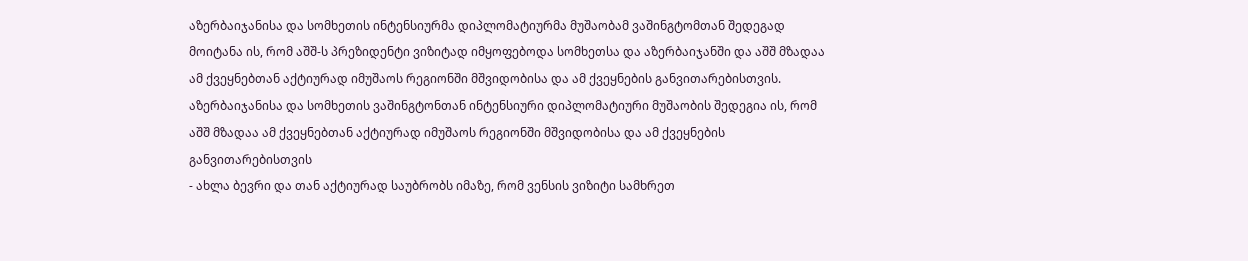აზერბაიჯანისა და სომხეთის ინტენსიურმა დიპლომატიურმა მუშაობამ ვაშინგტომთან შედეგად მოიტანა ის, რომ აშშ-ს პრეზიდენტი ვიზიტად იმყოფებოდა სომხეთსა და აზერბაიჯანში და აშშ მზადაა ამ ქვეყნებთან აქტიურად იმუშაოს რეგიონში მშვიდობისა და ამ ქვეყნების განვითარებისთვის.
აზერბაიჯანისა და სომხეთის ვაშინგტონთან ინტენსიური დიპლომატიური მუშაობის შედეგია ის, რომ აშშ მზადაა ამ ქვეყნებთან აქტიურად იმუშაოს რეგიონში მშვიდობისა და ამ ქვეყნების განვითარებისთვის
- ახლა ბევრი და თან აქტიურად საუბრობს იმაზე, რომ ვენსის ვიზიტი სამხრეთ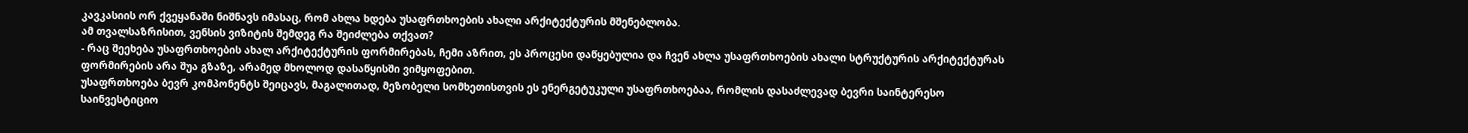კავკასიის ორ ქვეყანაში ნიშნავს იმასაც, რომ ახლა ხდება უსაფრთხოების ახალი არქიტექტურის მშენებლობა.
ამ თვალსაზრისით, ვენსის ვიზიტის შემდეგ რა შეიძლება თქვათ?
- რაც შეეხება უსაფრთხოების ახალ არქიტექტურის ფორმირებას, ჩემი აზრით, ეს პროცესი დაწყებულია და ჩვენ ახლა უსაფრთხოების ახალი სტრუქტურის არქიტექტურას ფორმირების არა შუა გზაზე, არამედ მხოლოდ დასაწყისში ვიმყოფებით.
უსაფრთხოება ბევრ კომპონენტს შეიცავს, მაგალითად, მეზობელი სომხეთისთვის ეს ენერგეტუკული უსაფრთხოებაა, რომლის დასაძლევად ბევრი საინტერესო საინვესტიციო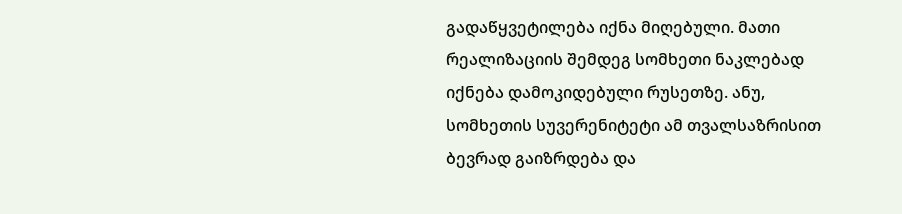გადაწყვეტილება იქნა მიღებული. მათი რეალიზაციის შემდეგ სომხეთი ნაკლებად იქნება დამოკიდებული რუსეთზე. ანუ, სომხეთის სუვერენიტეტი ამ თვალსაზრისით ბევრად გაიზრდება და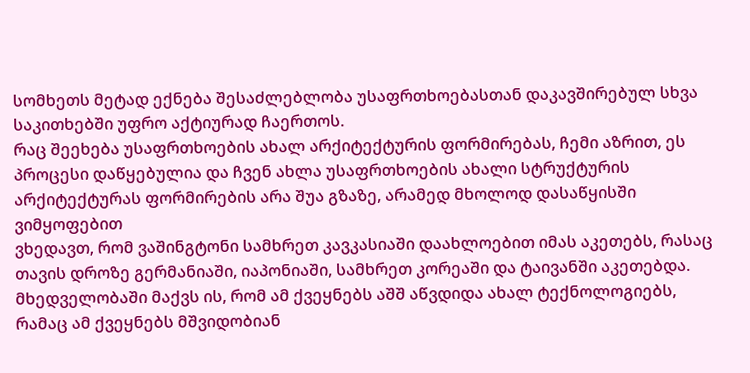სომხეთს მეტად ექნება შესაძლებლობა უსაფრთხოებასთან დაკავშირებულ სხვა საკითხებში უფრო აქტიურად ჩაერთოს.
რაც შეეხება უსაფრთხოების ახალ არქიტექტურის ფორმირებას, ჩემი აზრით, ეს პროცესი დაწყებულია და ჩვენ ახლა უსაფრთხოების ახალი სტრუქტურის არქიტექტურას ფორმირების არა შუა გზაზე, არამედ მხოლოდ დასაწყისში ვიმყოფებით
ვხედავთ, რომ ვაშინგტონი სამხრეთ კავკასიაში დაახლოებით იმას აკეთებს, რასაც თავის დროზე გერმანიაში, იაპონიაში, სამხრეთ კორეაში და ტაივანში აკეთებდა. მხედველობაში მაქვს ის, რომ ამ ქვეყნებს აშშ აწვდიდა ახალ ტექნოლოგიებს, რამაც ამ ქვეყნებს მშვიდობიან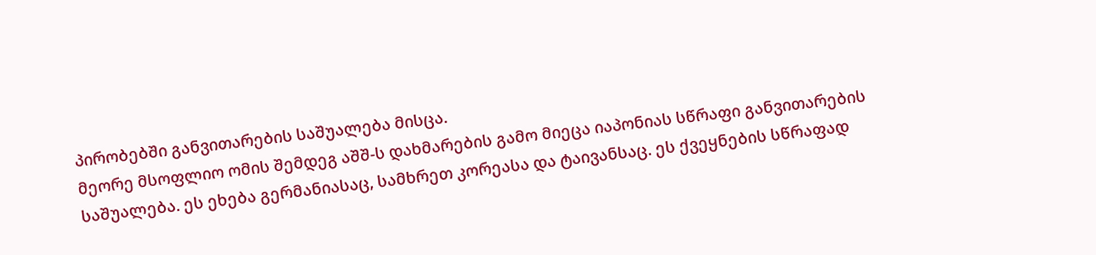პირობებში განვითარების საშუალება მისცა.
მეორე მსოფლიო ომის შემდეგ აშშ-ს დახმარების გამო მიეცა იაპონიას სწრაფი განვითარების საშუალება. ეს ეხება გერმანიასაც, სამხრეთ კორეასა და ტაივანსაც. ეს ქვეყნების სწრაფად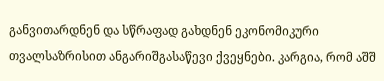განვითარდნენ და სწრაფად გახდნენ ეკონომიკური თვალსაზრისით ანგარიშგასაწევი ქვეყნები. კარგია, რომ აშშ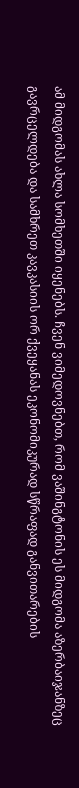ამ მიდგომას ახლა სომხეთში იყენებს. ჩვენ ვიმედოვნებთ, რომ ვაშინგტონის ეს მიდგომა აზერბაიჯანზეც გავრცელდება და სამხრეთ კავკასიის ორ ქვეყანას ეკონომიკურად სწრაფად განვითარების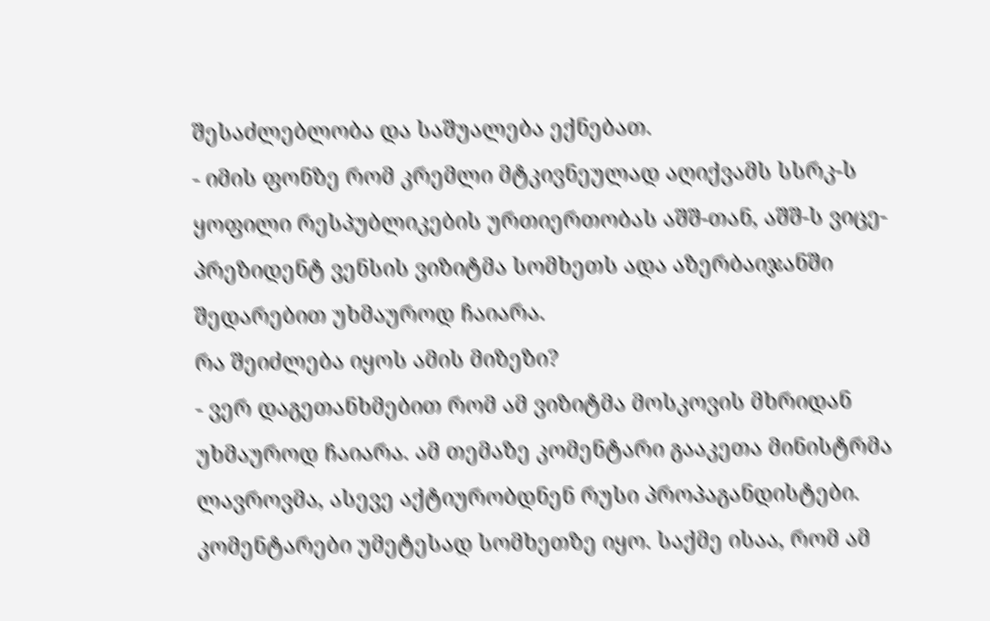შესაძლებლობა და საშუალება ექნებათ.
- იმის ფონზე რომ კრემლი მტკივნეულად აღიქვამს სსრკ-ს ყოფილი რესპუბლიკების ურთიერთობას აშშ-თან, აშშ-ს ვიცე-პრეზიდენტ ვენსის ვიზიტმა სომხეთს ადა აზერბაიჯანში შედარებით უხმაუროდ ჩაიარა.
რა შეიძლება იყოს ამის მიზეზი?
- ვერ დაგეთანხმებით რომ ამ ვიზიტმა მოსკოვის მხრიდან უხმაუროდ ჩაიარა. ამ თემაზე კომენტარი გააკეთა მინისტრმა ლავროვმა, ასევე აქტიურობდნენ რუსი პროპაგანდისტები. კომენტარები უმეტესად სომხეთზე იყო. საქმე ისაა, რომ ამ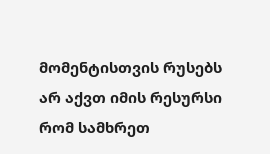მომენტისთვის რუსებს არ აქვთ იმის რესურსი რომ სამხრეთ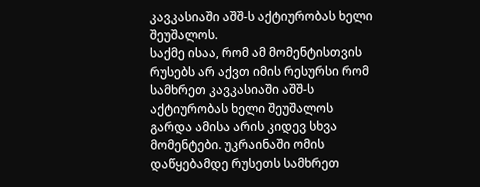კავკასიაში აშშ-ს აქტიურობას ხელი შეუშალოს.
საქმე ისაა, რომ ამ მომენტისთვის რუსებს არ აქვთ იმის რესურსი რომ სამხრეთ კავკასიაში აშშ-ს აქტიურობას ხელი შეუშალოს
გარდა ამისა არის კიდევ სხვა მომენტები. უკრაინაში ომის დაწყებამდე რუსეთს სამხრეთ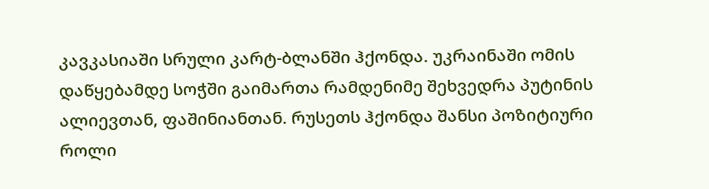კავკასიაში სრული კარტ-ბლანში ჰქონდა. უკრაინაში ომის დაწყებამდე სოჭში გაიმართა რამდენიმე შეხვედრა პუტინის ალიევთან, ფაშინიანთან. რუსეთს ჰქონდა შანსი პოზიტიური როლი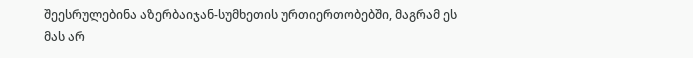შეესრულებინა აზერბაიჯან-სუმხეთის ურთიერთობებში, მაგრამ ეს მას არ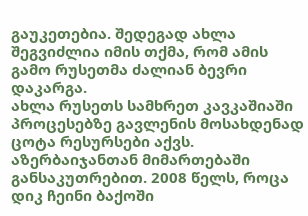გაუკეთებია. შედეგად ახლა შეგვიძლია იმის თქმა, რომ ამის გამო რუსეთმა ძალიან ბევრი დაკარგა.
ახლა რუსეთს სამხრეთ კავკაშიაში პროცესებზე გავლენის მოსახდენად ცოტა რესურსები აქვს. აზერბაიჯანთან მიმართებაში განსაკუთრებით. 2008 წელს, როცა დიკ ჩეინი ბაქოში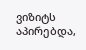ვიზიტს აპირებდა,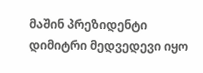მაშინ პრეზიდენტი დიმიტრი მედვედევი იყო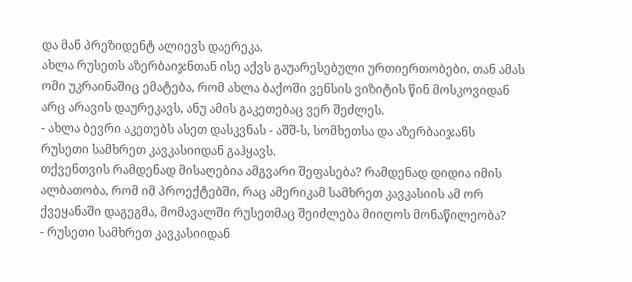და მან პრეზიდენტ ალიევს დაერეკა.
ახლა რუსეთს აზერბაიჯნთან ისე აქვს გაუარესებული ურთიერთობები, თან ამას ომი უკრაინაშიც ემატება, რომ ახლა ბაქოში ვენსის ვიზიტის წინ მოსკოვიდან არც არავის დაურეკავს, ანუ ამის გაკეთებაც ვერ შეძლეს.
- ახლა ბევრი აკეთებს ასეთ დასკვნას - აშშ-ს, სომხეთსა და აზერბაიჯანს რუსეთი სამხრეთ კავკასიიდან გაჰყავს.
თქვენთვის რამდენად მისაღებია ამგვარი შეფასება? რამდენად დიდია იმის ალბათობა, რომ იმ პროექტებში, რაც ამერიკამ სამხრეთ კავკასიის ამ ორ ქვეყანაში დაგეგმა, მომავალში რუსეთმაც შეიძლება მიიღოს მონაწილეობა?
- რუსეთი სამხრეთ კავკასიიდან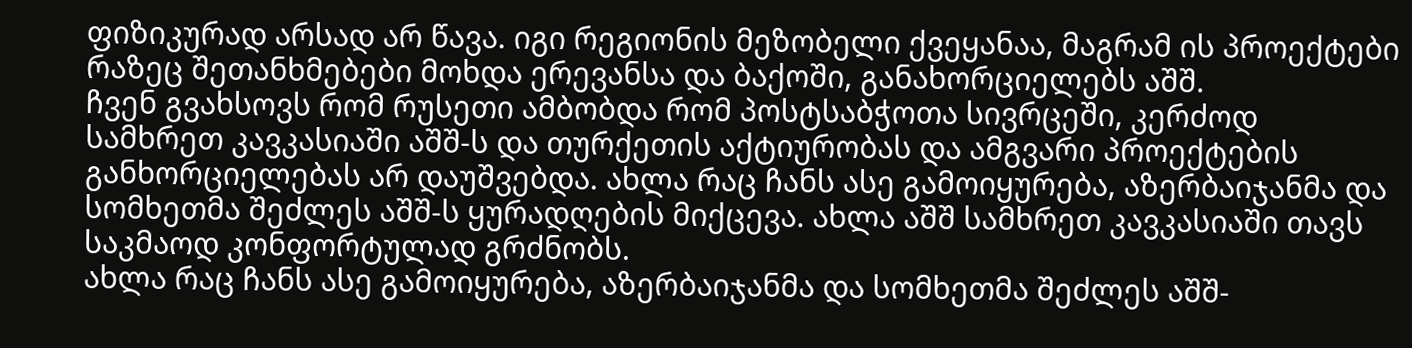ფიზიკურად არსად არ წავა. იგი რეგიონის მეზობელი ქვეყანაა, მაგრამ ის პროექტები რაზეც შეთანხმებები მოხდა ერევანსა და ბაქოში, განახორციელებს აშშ.
ჩვენ გვახსოვს რომ რუსეთი ამბობდა რომ პოსტსაბჭოთა სივრცეში, კერძოდ სამხრეთ კავკასიაში აშშ-ს და თურქეთის აქტიურობას და ამგვარი პროექტების განხორციელებას არ დაუშვებდა. ახლა რაც ჩანს ასე გამოიყურება, აზერბაიჯანმა და სომხეთმა შეძლეს აშშ-ს ყურადღების მიქცევა. ახლა აშშ სამხრეთ კავკასიაში თავს საკმაოდ კონფორტულად გრძნობს.
ახლა რაც ჩანს ასე გამოიყურება, აზერბაიჯანმა და სომხეთმა შეძლეს აშშ-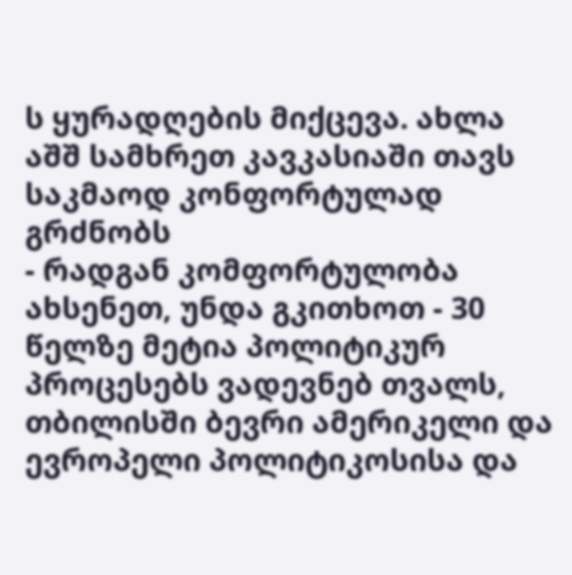ს ყურადღების მიქცევა. ახლა აშშ სამხრეთ კავკასიაში თავს საკმაოდ კონფორტულად გრძნობს
- რადგან კომფორტულობა ახსენეთ, უნდა გკითხოთ - 30 წელზე მეტია პოლიტიკურ პროცესებს ვადევნებ თვალს, თბილისში ბევრი ამერიკელი და ევროპელი პოლიტიკოსისა და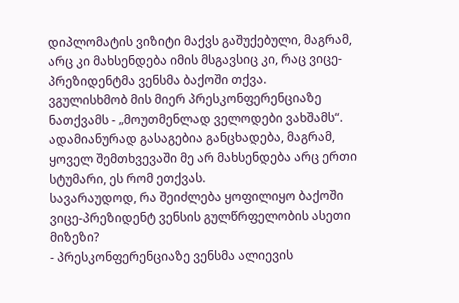დიპლომატის ვიზიტი მაქვს გაშუქებული, მაგრამ, არც კი მახსენდება იმის მსგავსიც კი, რაც ვიცე-პრეზიდენტმა ვენსმა ბაქოში თქვა.
ვგულისხმობ მის მიერ პრესკონფერენციაზე ნათქვამს - „მოუთმენლად ველოდები ვახშამს“. ადამიანურად გასაგებია განცხადება, მაგრამ, ყოველ შემთხვევაში მე არ მახსენდება არც ერთი სტუმარი, ეს რომ ეთქვას.
სავარაუდოდ, რა შეიძლება ყოფილიყო ბაქოში ვიცე-პრეზიდენტ ვენსის გულწრფელობის ასეთი მიზეზი?
- პრესკონფერენციაზე ვენსმა ალიევის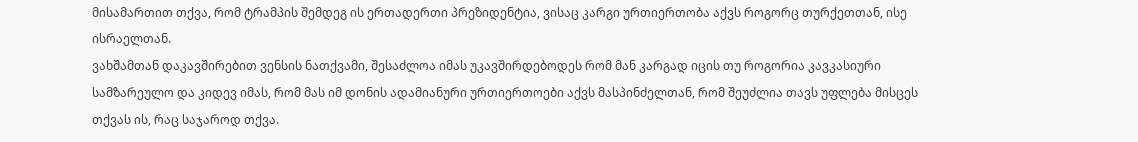მისამართით თქვა, რომ ტრამპის შემდეგ ის ერთადერთი პრეზიდენტია, ვისაც კარგი ურთიერთობა აქვს როგორც თურქეთთან, ისე ისრაელთან.
ვახშამთან დაკავშირებით ვენსის ნათქვამი, შესაძლოა იმას უკავშირდებოდეს რომ მან კარგად იცის თუ როგორია კავკასიური სამზარეულო და კიდევ იმას, რომ მას იმ დონის ადამიანური ურთიერთოები აქვს მასპინძელთან, რომ შეუძლია თავს უფლება მისცეს თქვას ის, რაც საჯაროდ თქვა.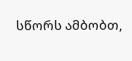სწორს ამბობთ,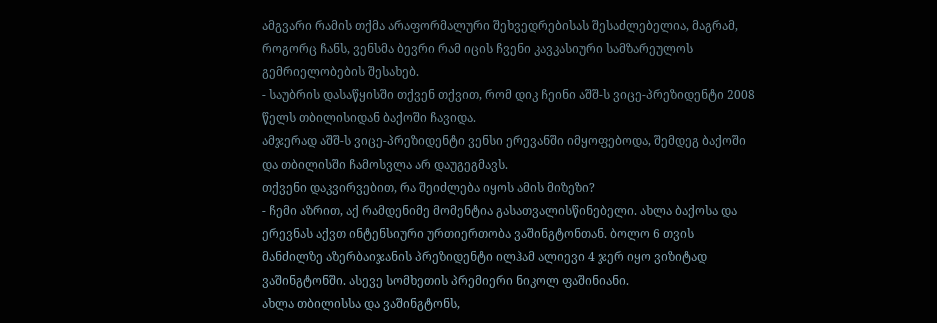ამგვარი რამის თქმა არაფორმალური შეხვედრებისას შესაძლებელია, მაგრამ, როგორც ჩანს, ვენსმა ბევრი რამ იცის ჩვენი კავკასიური სამზარეულოს გემრიელობების შესახებ.
- საუბრის დასაწყისში თქვენ თქვით, რომ დიკ ჩეინი აშშ-ს ვიცე-პრეზიდენტი 2008 წელს თბილისიდან ბაქოში ჩავიდა.
ამჯერად აშშ-ს ვიცე-პრეზიდენტი ვენსი ერევანში იმყოფებოდა, შემდეგ ბაქოში და თბილისში ჩამოსვლა არ დაუგეგმავს.
თქვენი დაკვირვებით, რა შეიძლება იყოს ამის მიზეზი?
- ჩემი აზრით, აქ რამდენიმე მომენტია გასათვალისწინებელი. ახლა ბაქოსა და ერევნას აქვთ ინტენსიური ურთიერთობა ვაშინგტონთან. ბოლო 6 თვის მანძილზე აზერბაიჯანის პრეზიდენტი ილჰამ ალიევი 4 ჯერ იყო ვიზიტად ვაშინგტონში. ასევე სომხეთის პრემიერი ნიკოლ ფაშინიანი.
ახლა თბილისსა და ვაშინგტონს,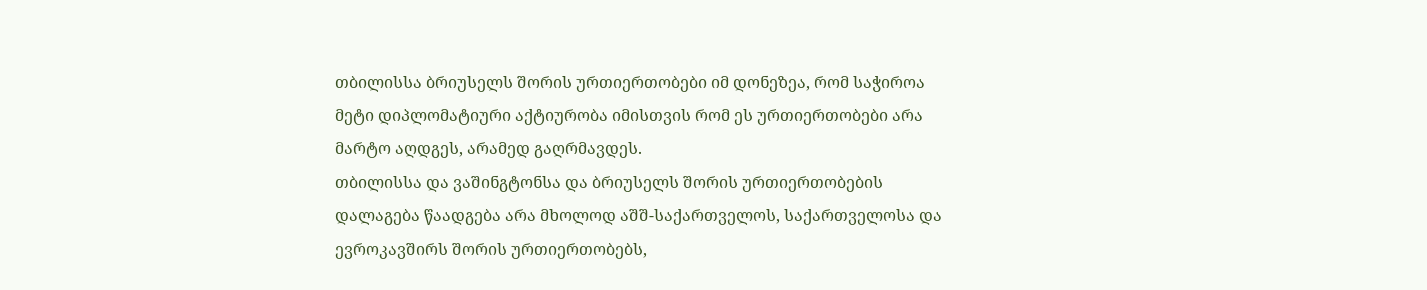თბილისსა ბრიუსელს შორის ურთიერთობები იმ დონეზეა, რომ საჭიროა მეტი დიპლომატიური აქტიურობა იმისთვის რომ ეს ურთიერთობები არა მარტო აღდგეს, არამედ გაღრმავდეს.
თბილისსა და ვაშინგტონსა და ბრიუსელს შორის ურთიერთობების დალაგება წაადგება არა მხოლოდ აშშ-საქართველოს, საქართველოსა და ევროკავშირს შორის ურთიერთობებს,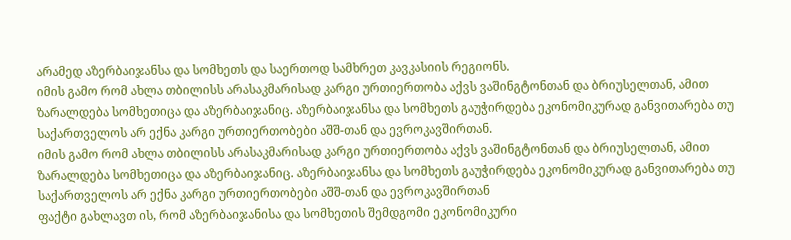არამედ აზერბაიჯანსა და სომხეთს და საერთოდ სამხრეთ კავკასიის რეგიონს.
იმის გამო რომ ახლა თბილისს არასაკმარისად კარგი ურთიერთობა აქვს ვაშინგტონთან და ბრიუსელთან, ამით ზარალდება სომხეთიცა და აზერბაიჯანიც. აზერბაიჯანსა და სომხეთს გაუჭირდება ეკონომიკურად განვითარება თუ საქართველოს არ ექნა კარგი ურთიერთობები აშშ-თან და ევროკავშირთან.
იმის გამო რომ ახლა თბილისს არასაკმარისად კარგი ურთიერთობა აქვს ვაშინგტონთან და ბრიუსელთან, ამით ზარალდება სომხეთიცა და აზერბაიჯანიც. აზერბაიჯანსა და სომხეთს გაუჭირდება ეკონომიკურად განვითარება თუ საქართველოს არ ექნა კარგი ურთიერთობები აშშ-თან და ევროკავშირთან
ფაქტი გახლავთ ის, რომ აზერბაიჯანისა და სომხეთის შემდგომი ეკონომიკური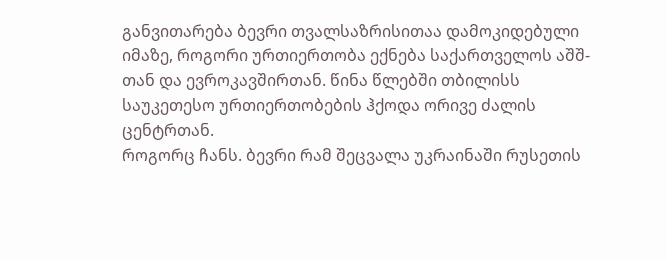განვითარება ბევრი თვალსაზრისითაა დამოკიდებული იმაზე, როგორი ურთიერთობა ექნება საქართველოს აშშ-თან და ევროკავშირთან. წინა წლებში თბილისს საუკეთესო ურთიერთობების ჰქოდა ორივე ძალის ცენტრთან.
როგორც ჩანს. ბევრი რამ შეცვალა უკრაინაში რუსეთის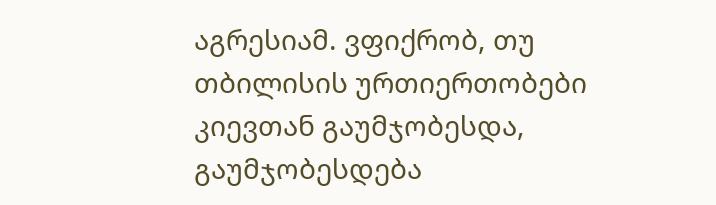აგრესიამ. ვფიქრობ, თუ თბილისის ურთიერთობები კიევთან გაუმჯობესდა, გაუმჯობესდება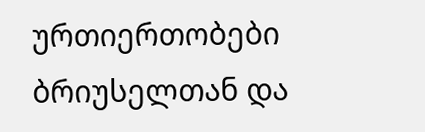ურთიერთობები ბრიუსელთან და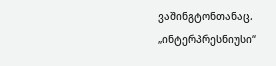ვაშინგტონთანაც.
„ინტერპრესნიუსი“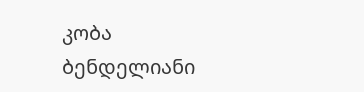კობა ბენდელიანი